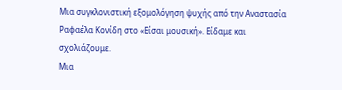Μια συγκλονιστική εξομολόγηση ψυχής από την Αναστασία Ραφαέλα Κονίδη στο «Είσαι μουσική». Είδαμε και σχολιάζουμε.
Μια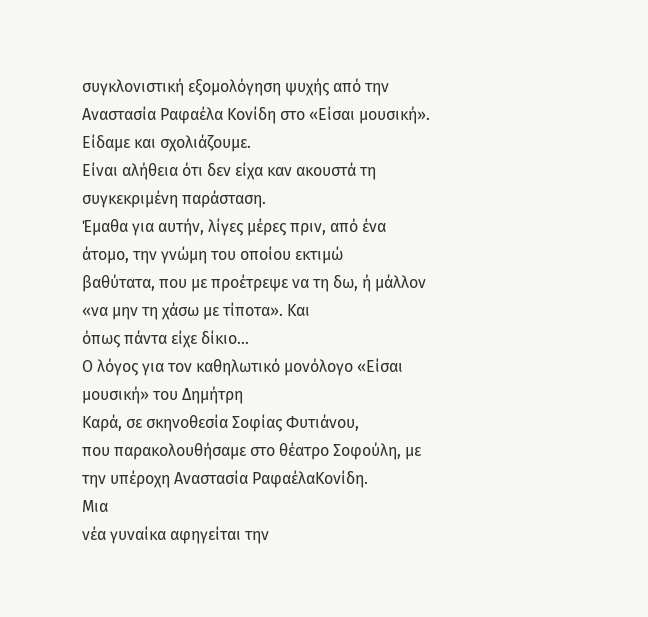συγκλονιστική εξομολόγηση ψυχής από την
Αναστασία Ραφαέλα Κονίδη στο «Είσαι μουσική». Είδαμε και σχολιάζουμε.
Είναι αλήθεια ότι δεν είχα καν ακουστά τη συγκεκριμένη παράσταση.
Έμαθα για αυτήν, λίγες μέρες πριν, από ένα άτομο, την γνώμη του οποίου εκτιμώ
βαθύτατα, που με προέτρεψε να τη δω, ή μάλλον «να μην τη χάσω με τίποτα». Και
όπως πάντα είχε δίκιο…
Ο λόγος για τον καθηλωτικό μονόλογο «Είσαι μουσική» του Δημήτρη
Καρά, σε σκηνοθεσία Σοφίας Φυτιάνου,
που παρακολουθήσαμε στο θέατρο Σοφούλη, με την υπέροχη Αναστασία ΡαφαέλαΚονίδη.
Μια
νέα γυναίκα αφηγείται την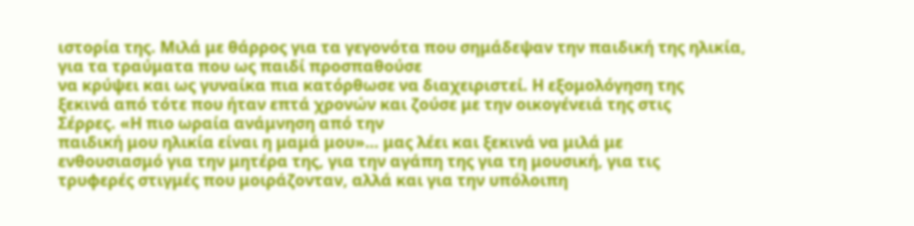ιστορία της. Μιλά με θάρρος για τα γεγονότα που σημάδεψαν την παιδική της ηλικία,
για τα τραύματα που ως παιδί προσπαθούσε
να κρύψει και ως γυναίκα πια κατόρθωσε να διαχειριστεί. Η εξομολόγηση της
ξεκινά από τότε που ήταν επτά χρονών και ζούσε με την οικογένειά της στις
Σέρρες. «Η πιο ωραία ανάμνηση από την
παιδική μου ηλικία είναι η μαμά μου»… μας λέει και ξεκινά να μιλά με
ενθουσιασμό για την μητέρα της, για την αγάπη της για τη μουσική, για τις
τρυφερές στιγμές που μοιράζονταν, αλλά και για την υπόλοιπη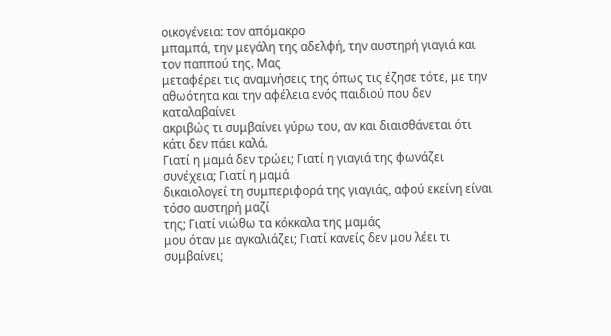οικογένεια: τον απόμακρο
μπαμπά, την μεγάλη της αδελφή, την αυστηρή γιαγιά και τον παππού της. Μας
μεταφέρει τις αναμνήσεις της όπως τις έζησε τότε, με την αθωότητα και την αφέλεια ενός παιδιού που δεν καταλαβαίνει
ακριβώς τι συμβαίνει γύρω του, αν και διαισθάνεται ότι κάτι δεν πάει καλά.
Γιατί η μαμά δεν τρώει; Γιατί η γιαγιά της φωνάζει συνέχεια; Γιατί η μαμά
δικαιολογεί τη συμπεριφορά της γιαγιάς, αφού εκείνη είναι τόσο αυστηρή μαζί
της; Γιατί νιώθω τα κόκκαλα της μαμάς
μου όταν με αγκαλιάζει; Γιατί κανείς δεν μου λέει τι συμβαίνει;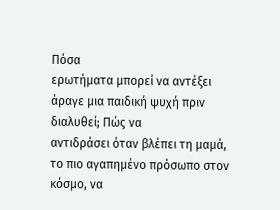Πόσα
ερωτήματα μπορεί να αντέξει άραγε μια παιδική ψυχή πριν διαλυθεί; Πώς να
αντιδράσει όταν βλέπει τη μαμά, το πιο αγαπημένο πρόσωπο στον κόσμο, να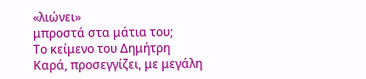«λιώνει»
μπροστά στα μάτια του;
Το κείμενο του Δημήτρη
Καρά, προσεγγίζει, με μεγάλη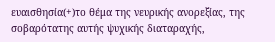ευαισθησία(+)το θέμα της νευρικής ανορεξίας, της
σοβαρότατης αυτής ψυχικής διαταραχής,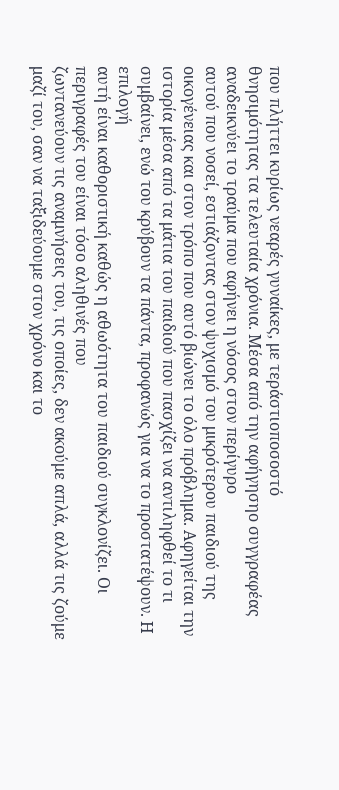που πλήττει κυρίως νεαρές γυναίκες, με τεράστιοποσοστό
θνησιμότητας τα τελευταία χρόνια. Μέσα από την αφήγησηο συγγραφέας αναδεικνύει το τραύμα που αφήνει η νόσος στον περίγυρο
αυτού που νοσεί, εστιάζοντας στον ψυχισμό του μικρότερου παιδιού της
οικογένειας και στον τρόπο που αυτό βιώνει το όλο πρόβλημα. Αφηγείται την
ιστορία μέσα από τα μάτια του παιδιού που πασχίζει να αντιληφθεί το τι
συμβαίνει, ενώ του κρύβουν τα πάντα, προφανώς για να το προστατέψουν. Η επιλογή
αυτή είναι καθοριστική καθώς η αθωότητα του παιδιού συγκλονίζει. Οι περιγραφές του είναι τόσο αληθινές που
ζωντανεύουν τις αναμνήσεις του, τις οποίες, δεν ακούμε απλά, αλλά τις ζούμε
μαζί του, σαν να ταξιδεύουμε στον χρόνο και το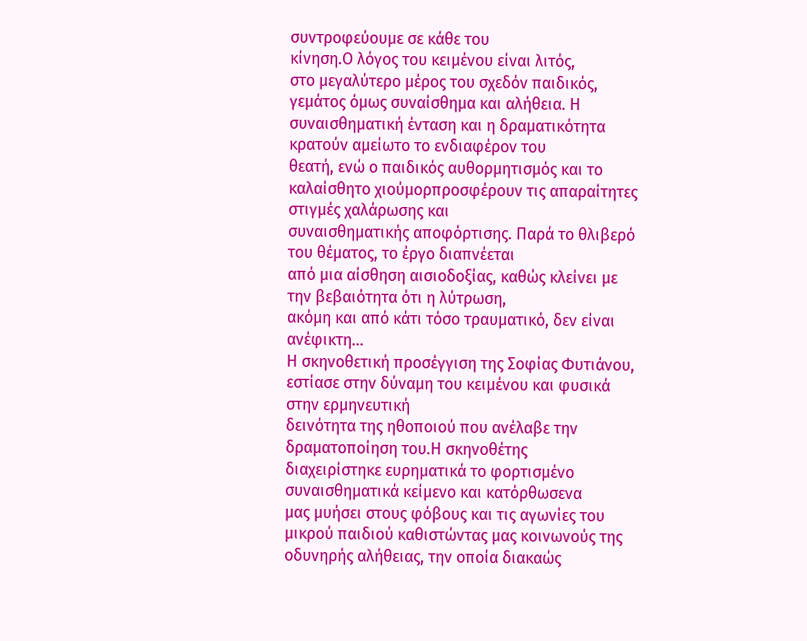συντροφεύουμε σε κάθε του
κίνηση.Ο λόγος του κειμένου είναι λιτός,
στο μεγαλύτερο μέρος του σχεδόν παιδικός, γεμάτος όμως συναίσθημα και αλήθεια. Η
συναισθηματική ένταση και η δραματικότητα κρατούν αμείωτο το ενδιαφέρον του
θεατή, ενώ ο παιδικός αυθορμητισμός και το καλαίσθητο χιούμορπροσφέρουν τις απαραίτητες
στιγμές χαλάρωσης και
συναισθηματικής αποφόρτισης. Παρά το θλιβερό του θέματος, το έργο διαπνέεται
από μια αίσθηση αισιοδοξίας, καθώς κλείνει με την βεβαιότητα ότι η λύτρωση,
ακόμη και από κάτι τόσο τραυματικό, δεν είναι ανέφικτη…
Η σκηνοθετική προσέγγιση της Σοφίας Φυτιάνου, εστίασε στην δύναμη του κειμένου και φυσικά στην ερμηνευτική
δεινότητα της ηθοποιού που ανέλαβε την δραματοποίηση του.Η σκηνοθέτης
διαχειρίστηκε ευρηματικά το φορτισμένο συναισθηματικά κείμενο και κατόρθωσενα
μας μυήσει στους φόβους και τις αγωνίες του μικρού παιδιού καθιστώντας μας κοινωνούς της
οδυνηρής αλήθειας, την οποία διακαώς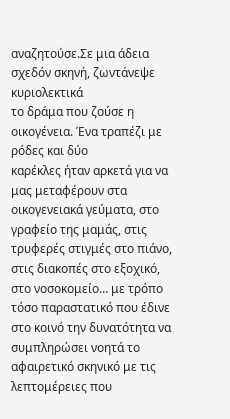αναζητούσε.Σε μια άδεια σχεδόν σκηνή, ζωντάνεψε κυριολεκτικά
το δράμα που ζούσε η
οικογένεια. Ένα τραπέζι με ρόδες και δύο
καρέκλες ήταν αρκετά για να μας μεταφέρουν στα οικογενειακά γεύματα, στο
γραφείο της μαμάς, στις τρυφερές στιγμές στο πιάνο, στις διακοπές στο εξοχικό,
στο νοσοκομείο… με τρόπο τόσο παραστατικό που έδινε στο κοινό την δυνατότητα να
συμπληρώσει νοητά το αφαιρετικό σκηνικό με τις λεπτομέρειες που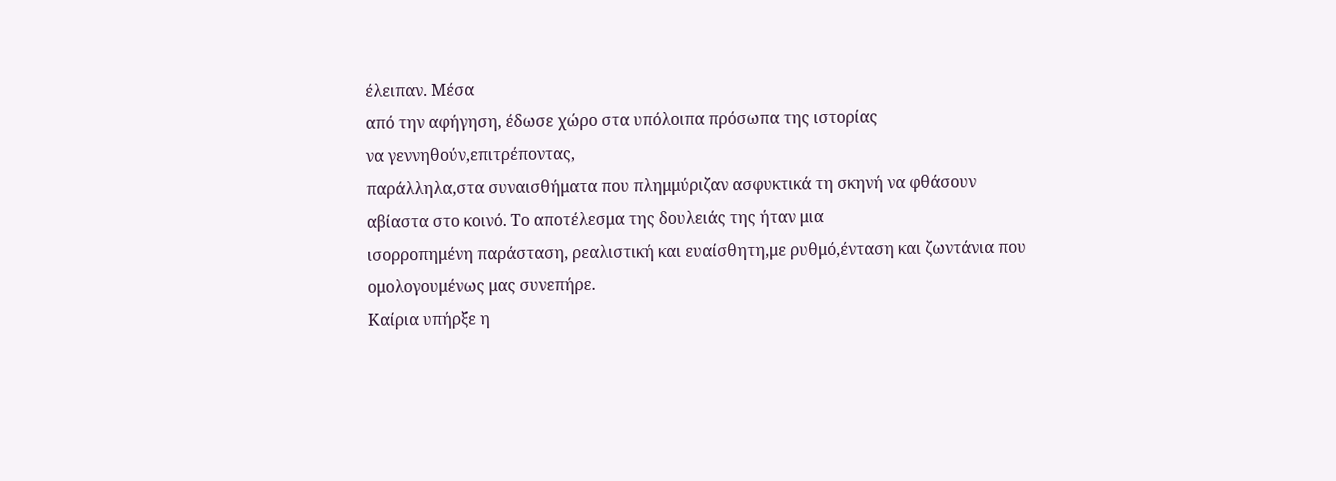έλειπαν. Μέσα
από την αφήγηση, έδωσε χώρο στα υπόλοιπα πρόσωπα της ιστορίας
να γεννηθούν,επιτρέποντας,
παράλληλα,στα συναισθήματα που πλημμύριζαν ασφυκτικά τη σκηνή να φθάσουν
αβίαστα στο κοινό. Το αποτέλεσμα της δουλειάς της ήταν μια
ισορροπημένη παράσταση, ρεαλιστική και ευαίσθητη,με ρυθμό,ένταση και ζωντάνια που
ομολογουμένως μας συνεπήρε.
Καίρια υπήρξε η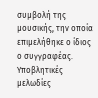συμβολή της μουσικής, την οποία επιμελήθηκε ο ίδιος ο συγγραφέας. Υποβλητικές μελωδίες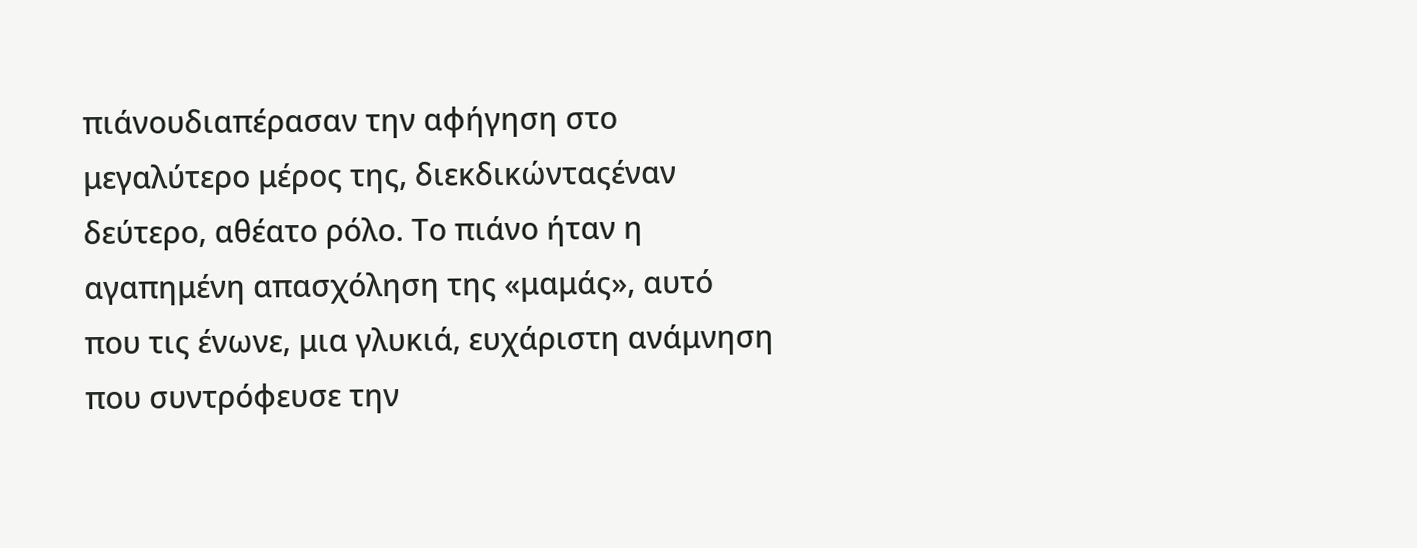πιάνουδιαπέρασαν την αφήγηση στο μεγαλύτερο μέρος της, διεκδικώνταςέναν
δεύτερο, αθέατο ρόλο. Το πιάνο ήταν η αγαπημένη απασχόληση της «μαμάς», αυτό
που τις ένωνε, μια γλυκιά, ευχάριστη ανάμνηση που συντρόφευσε την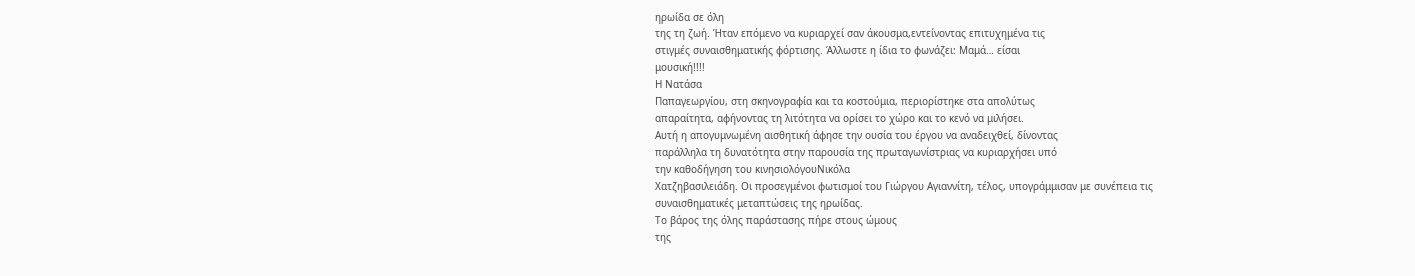ηρωίδα σε όλη
της τη ζωή. Ήταν επόμενο να κυριαρχεί σαν άκουσμα,εντείνοντας επιτυχημένα τις
στιγμές συναισθηματικής φόρτισης. Άλλωστε η ίδια το φωνάζει: Μαμά… είσαι
μουσική!!!!
Η Νατάσα
Παπαγεωργίου, στη σκηνογραφία και τα κοστούμια, περιορίστηκε στα απολύτως
απαραίτητα, αφήνοντας τη λιτότητα να ορίσει το χώρο και το κενό να μιλήσει.
Αυτή η απογυμνωμένη αισθητική άφησε την ουσία του έργου να αναδειχθεί, δίνοντας
παράλληλα τη δυνατότητα στην παρουσία της πρωταγωνίστριας να κυριαρχήσει υπό
την καθοδήγηση του κινησιολόγουΝικόλα
Χατζηβασιλειάδη. Οι προσεγμένοι φωτισμοί του Γιώργου Αγιαννίτη, τέλος, υπογράμμισαν με συνέπεια τις
συναισθηματικές μεταπτώσεις της ηρωίδας.
Το βάρος της όλης παράστασης πήρε στους ώμους
της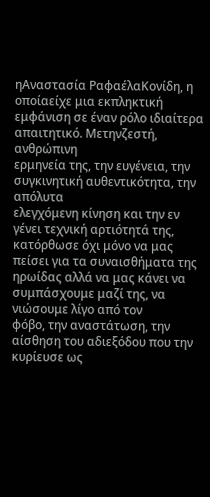ηΑναστασία ΡαφαέλαΚονίδη, η
οποίαείχε μια εκπληκτική
εμφάνιση σε έναν ρόλο ιδιαίτερα απαιτητικό. Μετηνζεστή, ανθρώπινη
ερμηνεία της, την ευγένεια, την συγκινητική αυθεντικότητα, την απόλυτα
ελεγχόμενη κίνηση και την εν γένει τεχνική αρτιότητά της, κατόρθωσε όχι μόνο να μας πείσει για τα συναισθήματα της
ηρωίδας αλλά να μας κάνει να συμπάσχουμε μαζί της, να νιώσουμε λίγο από τον
φόβο, την αναστάτωση, την αίσθηση του αδιεξόδου που την κυρίευσε ως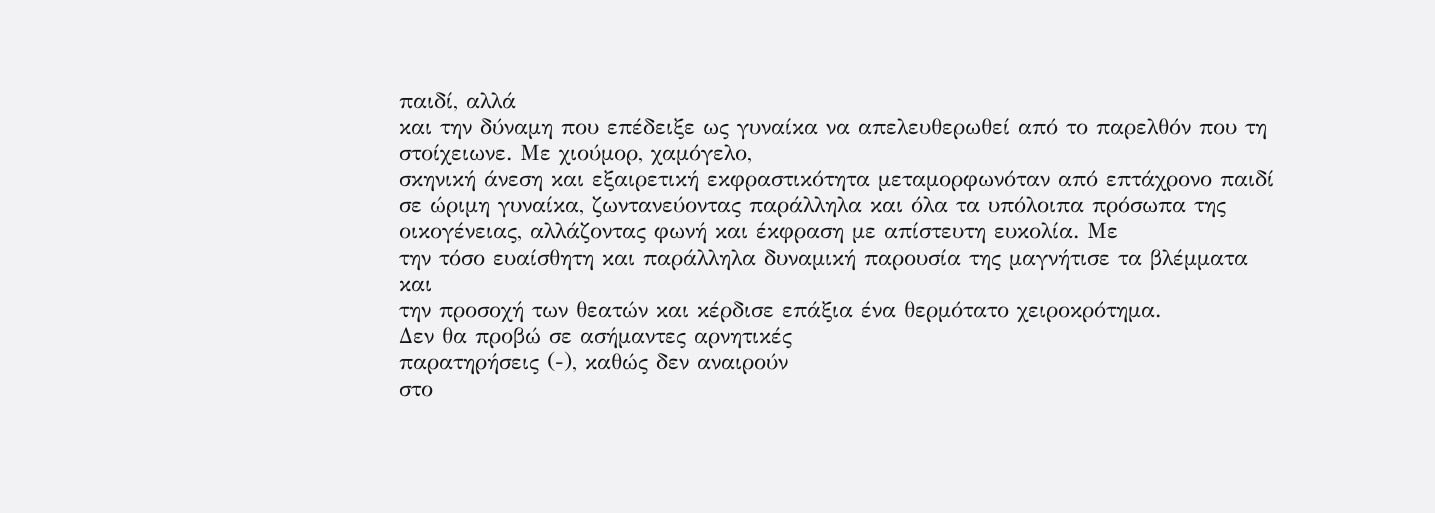παιδί, αλλά
και την δύναμη που επέδειξε ως γυναίκα να απελευθερωθεί από το παρελθόν που τη
στοίχειωνε. Με χιούμορ, χαμόγελο,
σκηνική άνεση και εξαιρετική εκφραστικότητα μεταμορφωνόταν από επτάχρονο παιδί
σε ώριμη γυναίκα, ζωντανεύοντας παράλληλα και όλα τα υπόλοιπα πρόσωπα της
οικογένειας, αλλάζοντας φωνή και έκφραση με απίστευτη ευκολία. Με
την τόσο ευαίσθητη και παράλληλα δυναμική παρουσία της μαγνήτισε τα βλέμματα και
την προσοχή των θεατών και κέρδισε επάξια ένα θερμότατο χειροκρότημα.
Δεν θα προβώ σε ασήμαντες αρνητικές
παρατηρήσεις (-), καθώς δεν αναιρούν
στο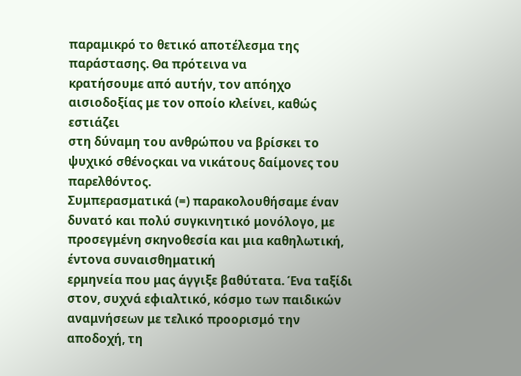παραμικρό το θετικό αποτέλεσμα της παράστασης. Θα πρότεινα να
κρατήσουμε από αυτήν, τον απόηχο αισιοδοξίας με τον οποίο κλείνει, καθώς εστιάζει
στη δύναμη του ανθρώπου να βρίσκει το ψυχικό σθένοςκαι να νικάτους δαίμονες του
παρελθόντος.
Συμπερασματικά (=) παρακολουθήσαμε έναν
δυνατό και πολύ συγκινητικό μονόλογο, με προσεγμένη σκηνοθεσία και μια καθηλωτική, έντονα συναισθηματική
ερμηνεία που μας άγγιξε βαθύτατα. Ένα ταξίδι
στον, συχνά εφιαλτικό, κόσμο των παιδικών αναμνήσεων με τελικό προορισμό την
αποδοχή, τη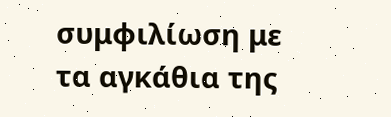συμφιλίωση με τα αγκάθια της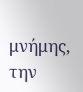μνήμης, την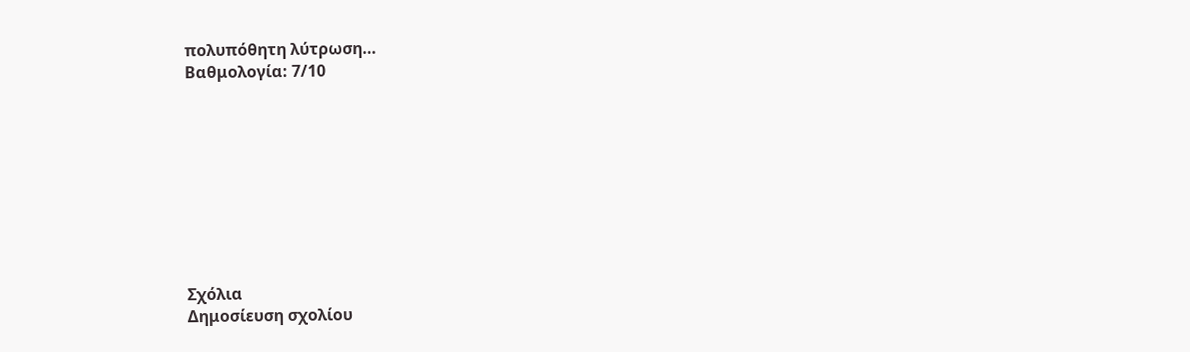πολυπόθητη λύτρωση…
Βαθμολογία: 7/10









Σχόλια
Δημοσίευση σχολίου